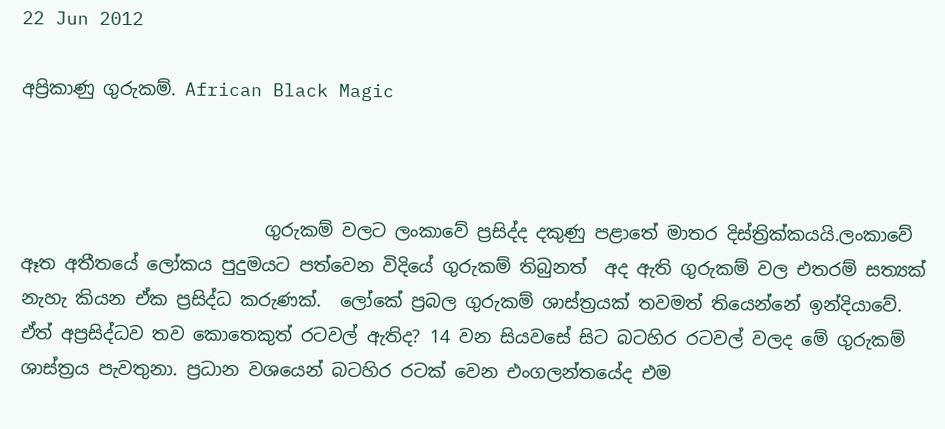22 Jun 2012

අප්‍රිකාණු ගුරුකම්. African Black Magic



                           ගුරුකම් වලට ලංකාවේ ප්‍රසිද්ද දකුණු පළාතේ මාතර දිස්ත්‍රික්කයයි.ලංකාවේ ඈත අතීතයේ ලෝකය පුදුමයට පත්වෙන විදියේ ගුරුකම් තිබුනත්  අද ඇති ගුරුකම් වල එතරම් සත්‍යක් නැහැ කියන ඒක ප්‍රසිද්ධ කරුණක්.  ලෝකේ ප්‍රබල ගුරුකම් ශාස්ත්‍රයක් තවමත් තියෙන්නේ ඉන්දියාවේ. ඒත් අප්‍රසිද්ධව තව කොතෙකුත් රටවල් ඇතිද? 14 වන සියවසේ සිට බටහිර රටවල් වලද මේ ගුරුකම් ශාස්ත්‍රය පැවතුනා. ප්‍රධාන වශයෙන් බටහිර රටක් වෙන එංගලන්තයේද එම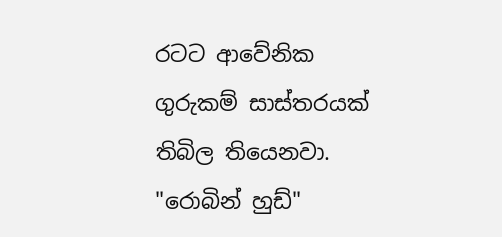රටට ආවේනික ගුරුකම් සාස්තරයක් තිබිල තියෙනවා. "රොබින් හුඩ්"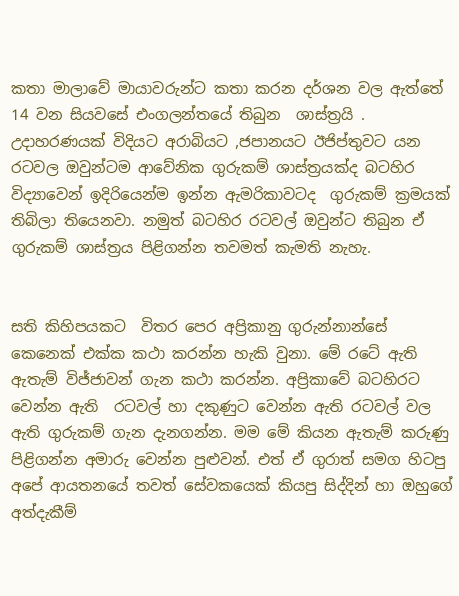කතා මාලාවේ මායාවරුන්ට කතා කරන දර්ශන වල ඇත්තේ 14 වන සියවසේ එංගලන්තයේ තිබුන  ශාස්ත්‍රයි . උදාහරණයක්‌ විදියට අරාබියට ,ජපානයට ඊජිප්තුවට යන රටවල ඔවුන්ටම ආවේනික ගුරුකම් ශාස්ත්‍රයක්ද බටහිර විද්‍යාවෙන් ඉදිරියෙන්ම ඉන්න ඇමරිකාවටද  ගුරුකම් ක්‍රමයක්  තිබිලා තියෙනවා. නමුත් බටහිර රටවල් ඔවුන්ට තිබුන ඒ ගුරුකම් ශාස්ත්‍රය පිළිගන්න තවමත් කැමති නැහැ.


සති කිහිපයකට  විතර පෙර අප්‍රිකානු ගුරුන්නාන්සේ කෙනෙක් එක්ක කථා කරන්න හැකි වුනා. මේ රටේ ඇති ඇතැම් විජ්ජාවන් ගැන කථා කරන්න. අප්‍රිකාවේ බටහිරට වෙන්න ඇති  රටවල් හා දකුණුට වෙන්න ඇති රටවල් වල  ඇති ගුරුකම් ගැන දැනගන්න. මම මේ කියන ඇතැම් කරුණු පිළිගන්න අමාරු වෙන්න පුළුවන්. එත් ඒ ගුරාත් සමග හිටපු අපේ ආයතනයේ තවත් සේවකයෙක් කියපු සිද්දින් හා ඔහුගේ අත්දැකීම්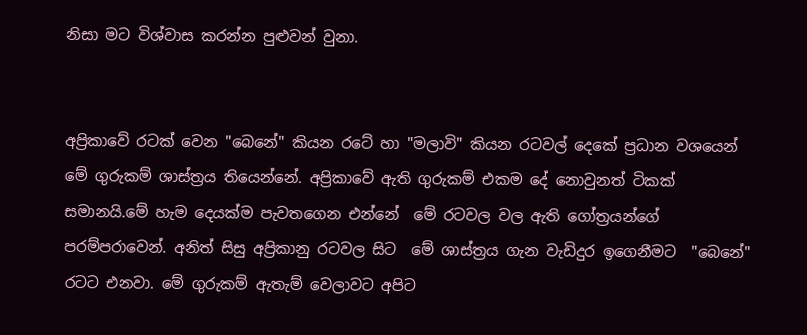නිසා මට විශ්වාස කරන්න පුළුවන් වුනා.


අප්‍රිකාවේ රටක් වෙන "බෙනේ" කියන රටේ හා "මලාවි" කියන රටවල් දෙකේ ප්‍රධාන වශයෙන් මේ ගුරුකම් ශාස්ත්‍රය තියෙන්නේ. අප්‍රිකාවේ ඇති ගුරුකම් එකම දේ නොවුනත් ටිකක් සමානයි.මේ හැම දෙයක්ම පැවතගෙන එන්නේ  මේ රටවල වල ඇති ගෝත්‍රයන්ගේ පරම්පරාවෙන්. අනිත් සිසු අප්‍රිකානු රටවල සිට  මේ ශාස්ත්‍රය ගැන වැඩිදුර ඉගෙනීමට  "බෙනේ" රටට එනවා. මේ ගුරුකම් ඇතැම් වෙලාවට අපිට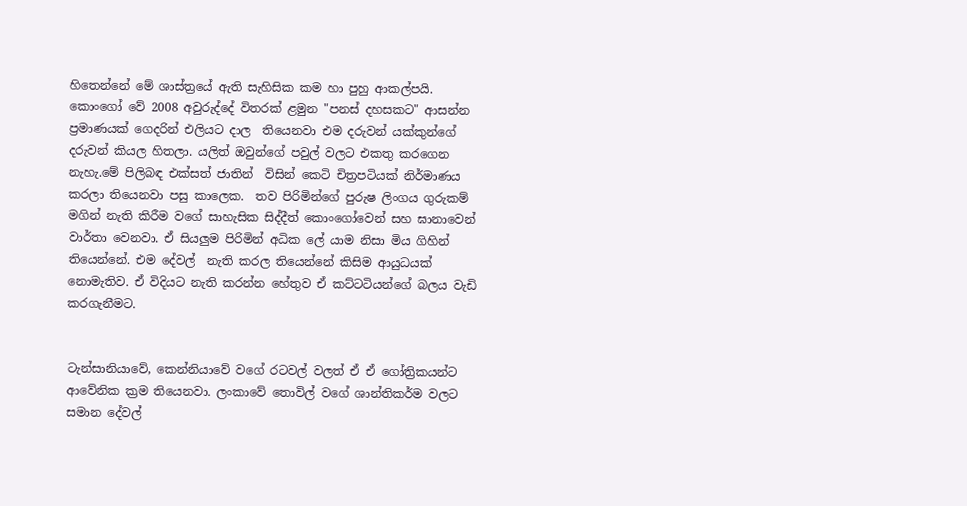හිතෙන්නේ මේ ශාස්ත්‍රයේ ඇති සැහිසික කම හා පුහු ආකල්පයි. කොංගෝ වේ 2008 අවුරුද්දේ විතරක් ළමුන "පනස් දහසකට" ආසන්න ප්‍රමාණයක් ගෙදරින් එලියට දාල  තියෙනවා එම දරුවන් යක්කුන්ගේ දරුවන් කියල හිතලා. යලිත් ඔවුන්ගේ පවුල් වලට එකතු කරගෙන නැහැ.මේ පිලිබඳ එක්සත් ජාතින්  විසින් කෙටි චිත්‍රපටියක් නිර්මාණය කරලා තියෙනවා පසු කාලෙක.  තව පිරිමින්ගේ පුරුෂ ලිංගය ගුරුකම් මගින් නැති කිරීම වගේ සාහැසික සිද්දීත් කොංගෝවෙන් සහ ඝානාවෙන් වාර්තා වෙනවා. ඒ සියලුම පිරිමින් අධික ලේ යාම නිසා මිය ගිහින් තියෙන්නේ. එම දේවල්  නැති කරල තියෙන්නේ කිසිම ආයුධයක් නොමැතිව. ඒ විදියට නැති කරන්න හේතුව ඒ කට්ටටියන්ගේ බලය වැඩි කරගැනීමට.


ටැන්සානියාවේ, කෙන්නියාවේ වගේ රටවල් වලත් ඒ ඒ ගෝත්‍රිකයන්ට ආවේනික ක්‍රම තියෙනවා. ලංකාවේ තොවිල් වගේ ශාන්තිකර්ම වලට සමාන දේවල්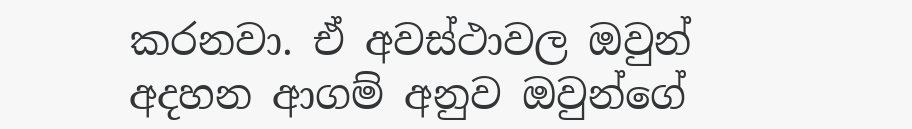කරනවා. ඒ අවස්ථාවල ඔවුන් අදහන ආගම් අනුව ඔවුන්ගේ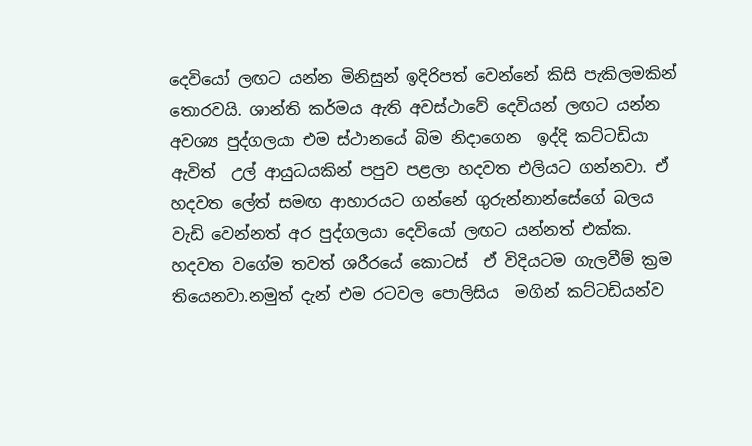දෙවියෝ ලඟට යන්න මිනිසුන් ඉදිරිපත් වෙන්නේ කිසි පැකිලමකින් තොරවයි. ශාන්ති කර්මය ඇති අවස්ථාවේ දෙවියන් ලඟට යන්න අවශ්‍ය පුද්ගලයා එම ස්ථානයේ බිම නිදාගෙන  ඉද්දි කට්ටඩියා ඇවිත්  උල් ආයුධයකින් පපුව පළලා හදවත එලියට ගන්නවා. ඒ හදවත ලේත් සමඟ ආහාරයට ගන්නේ ගුරුන්නාන්සේගේ බලය වැඩි වෙන්නත් අර පුද්ගලයා දෙවියෝ ලඟට යන්නත් එක්ක. හදවත වගේම තවත් ශරීරයේ කොටස්  ඒ විදියටම ගැලවීම් ක්‍රම තියෙනවා.නමුත් දැන් එම රටවල පොලිසිය  මගින් කට්ටඩියන්ව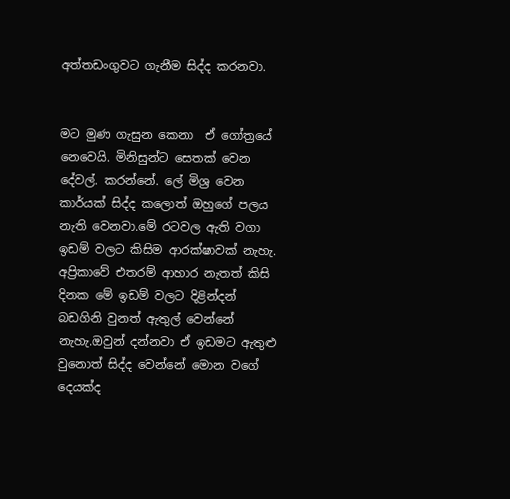අත්තඩංගුවට ගැනීම සිද්ද කරනවා.


මට මුණ ගැසුන කෙනා  ඒ ගෝත්‍රයේ නෙවෙයි. මිනිසුන්ට සෙතක් වෙන දේවල්. කරන්නේ. ලේ මිශ්‍ර වෙන කාර්යක් සිද්ද කලොත් ඔහුගේ පලය නැති වෙනවා.මේ රටවල ඇති වගා ඉඩම් වලට කිසිම ආරක්ෂාවක් නැහැ. අප්‍රිකාවේ එතරම් ආහාර නැතත් කිසි දිනක මේ ඉඩම් වලට දිළින්දන්  බඩගිනි වුනත් ඇතුල් වෙන්නේ නැහැ.ඔවුන් දන්නවා ඒ ඉඩමට ඇතුළු වුනොත් සිද්ද වෙන්නේ මොන වගේ දෙයක්ද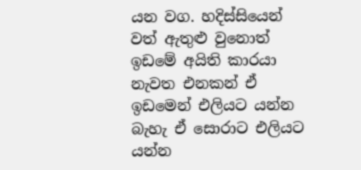යන වග. හදිස්සියෙන් වත් ඇතුළු වුනොත් ඉඩමේ අයිති කාරයා නැවත එනකන් ඒ ඉඩමෙන් එලියට යන්න බැහැ ඒ සොරාට එලියට යන්න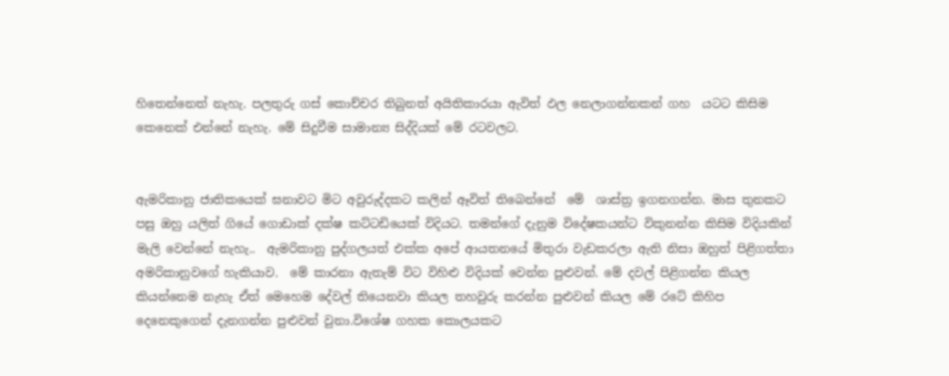හිතෙන්නෙත් නැහැ. පලතුරු ගස් කොච්චර තිබුනත් අයිතිකාරයා ඇවිත් ඵල නෙලාගන්නකන් ගහ  යටට කිසිම  කෙනෙක් එන්නේ නැහැ. මේ සිදුවීම සාමාන්‍ය සිද්දියක් මේ රටවලට.


ඇමරිකානු ජාතිකයෙක් ඝනාවට මිට අවුරුද්දකට කලින් ඈවිත් තිබෙන්නේ  මේ  ශාස්ත්‍ර ඉගනගන්න. මාස තුනකට පසු ඔහු යලිත් ගියේ ගොඩාක් දක්ෂ කට්ටඩියෙක් විදියට. තමන්ගේ දැනුම විදේෂකයන්ට විකුනන්න කිසිම විදියකින් මැලි වෙන්නේ නැහැ..  ඇමරිකානු පුද්ගලයත් එක්ක අපේ ආයතනයේ මිතුරා වැඩකරලා ඇති නිසා ඔහුත් පිළිගත්තා අමරිකානුවගේ හැකියාව.  මේ කාරනා ඇතැම් විට විහිළු විදියක් වෙන්න පුළුවන්. මේ දවල් පිළිගන්න කියල කියන්නෙම නැහැ ඒත් මෙහෙම දේවල් තියෙනවා කියල තහවුරු කරන්න පුළුවන් කියල මේ රටේ කිහිප දෙනෙකුගෙන් දැනගන්න පුළුවන් වුනා.විශේෂ ගහක කොලයකට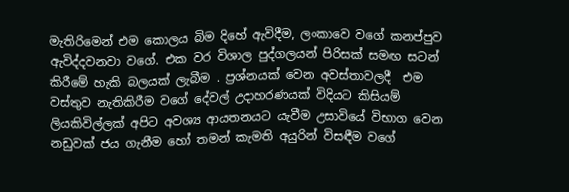මැතිරිමෙන් එම කොලය බිම දිහේ ඇවිදීම, ලංකාවෙ වගේ කනප්පුව ඇවිද්දවනවා වගේ. එක වර විශාල පුද්ගලයන් පිරිසක් සමඟ සටන් කිරීමේ හැකි බලයක් ලැබීම . ප්‍රශ්නයක් වෙන අවස්තාවලදී  එම වස්තුව නැතිකිරීම වගේ දේවල් උදාහරණයක්‌ විදියට කිසියම් ලියකිවිල්ලක් අපිට අවශ්‍ය ආයතනයට යැවීම උසාවියේ විභාග වෙන නඩුවක් ජය ගැනීම හෝ තමන් කැමති අයුරින් විසඳීම වගේ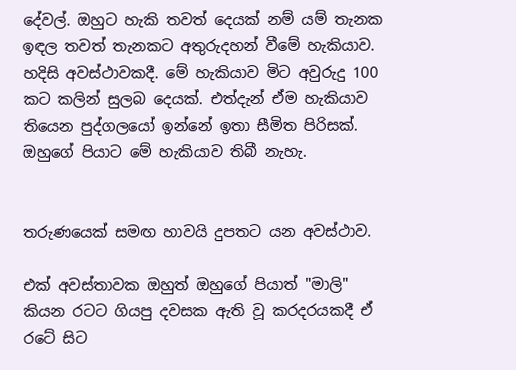දේවල්. ඔහුට හැකි තවත් දෙයක් නම් යම් තැනක ඉඳල තවත් තැනකට අතුරුදහන් වීමේ හැකියාව. හදිසි අවස්ථාවකදී. මේ හැකියාව මිට අවුරුදු 100 කට කලින් සුලබ දෙයක්. එත්දැන් ඒම හැකියාව තියෙන පුද්ගලයෝ ඉන්නේ ඉතා සීමිත පිරිසක්. ඔහුගේ පියාට මේ හැකියාව තිබී නැහැ.


තරුණයෙක් සමඟ හාවයි දුපතට යන අවස්ථාව.

එක් අවස්තාවක ඔහුත් ඔහුගේ පියාත් "මාලි" කියන රටට ගියපු දවසක ඇති වූ කරදරයකදී ඒ රටේ සිට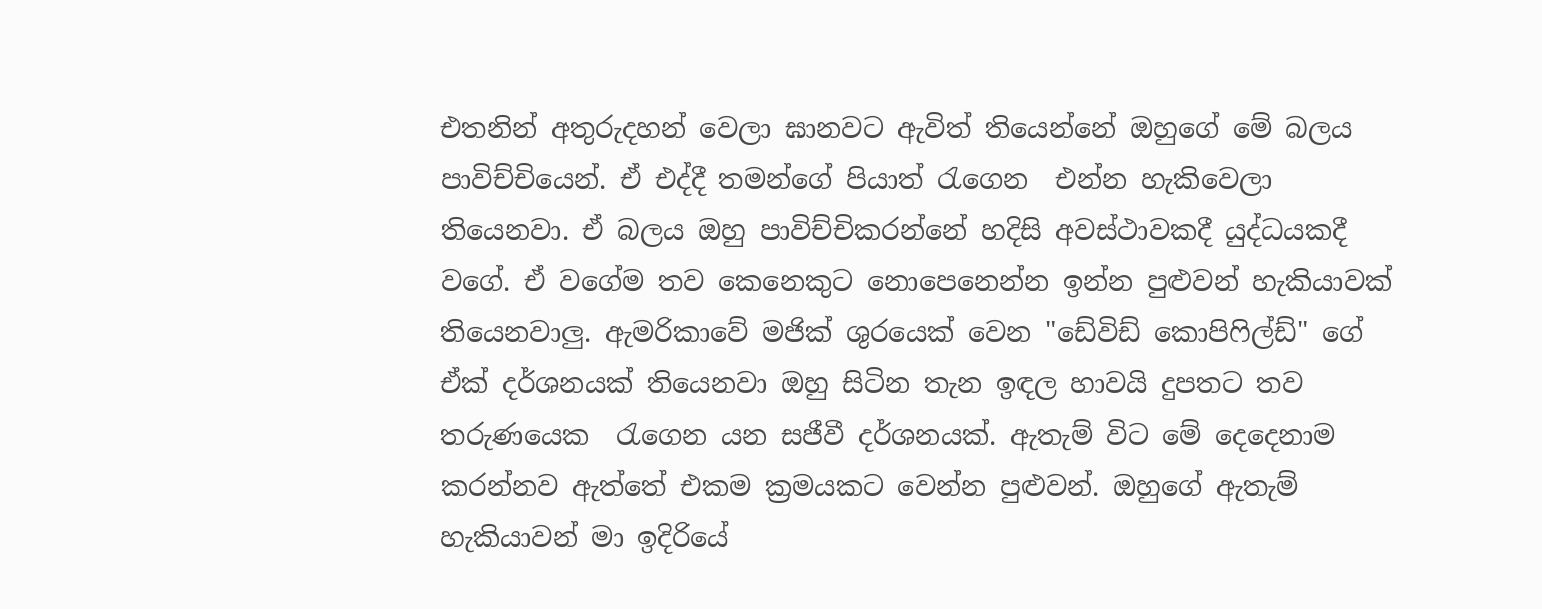එතනින් අතුරුදහන් වෙලා ඝානවට ඇවිත් තියෙන්නේ ඔහුගේ මේ බලය පාවිච්චියෙන්. ඒ එද්දී තමන්ගේ පියාත් රැගෙන  එන්න හැකිවෙලා තියෙනවා. ඒ බලය ඔහු පාවිච්චිකරන්නේ හදිසි අවස්ථාවකදී යුද්ධයකදී වගේ. ඒ වගේම තව කෙනෙකුට නොපෙනෙන්න ඉන්න පුළුවන් හැකියාවක් තියෙනවාලු. ඇමරිකාවේ මජික් ශුරයෙක් වෙන "ඩේවිඩ් කොපිෆිල්ඩ්" ගේ ඒක් දර්ශනයක් තියෙනවා ඔහු සිටින තැන ඉඳල හාවයි දුපතට තව තරුණයෙක  රැගෙන යන සජීවී දර්ශනයක්. ඇතැම් විට මේ දෙදෙනාම කරන්නව ඇත්තේ එකම ක්‍රමයකට වෙන්න පුළුවන්. ඔහුගේ ඇතැම් හැකියාවන් මා ඉදිරියේ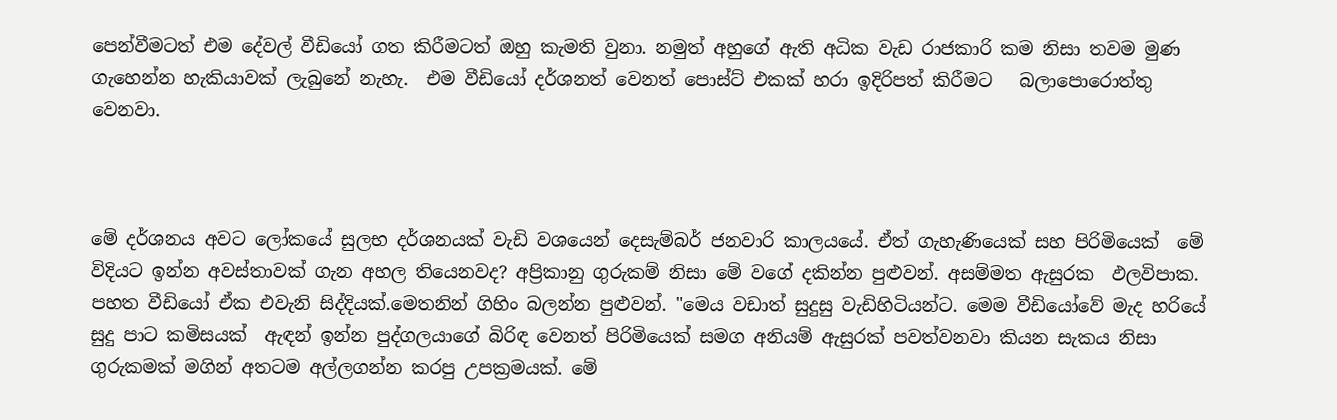පෙන්වීමටත් එම දේවල් වීඩියෝ ගත කිරීමටත් ඔහු කැමති වුනා. නමුත් අහුගේ ඇති අධික වැඩ රාජකාරි කම නිසා තවම මුණ ගැහෙන්න හැකියාවක් ලැබුනේ නැහැ.  එම වීඩියෝ දර්ශනත් වෙනත් පොස්ට් එකක් හරා ඉදිරිපත් කිරීමට   බලාපොරොත්තු වෙනවා.



මේ දර්ශනය අවට ලෝකයේ සුලභ දර්ශනයක් වැඩි වශයෙන් දෙසැම්බර් ජනවාරි කාලයයේ. ඒත් ගැහැණියෙක් සහ පිරිමියෙක්  මේ විදියට ඉන්න අවස්තාවක් ගැන අහල තියෙනවද? අප්‍රිකානු ගුරුකම් නිසා මේ වගේ දකින්න පුළුවන්. අසම්මත ඇසුරක  ඵලවිපාක. පහත වීඩියෝ ඒක එවැනි සිද්දියක්.මෙතනින් ගිහිං බලන්න පුළුවන්. "මෙය වඩාත් සුදුසු වැඩිහිටියන්ට. මෙම වීඩියෝවේ මැද හරියේ සුදු පාට කමිසයක්‌  ඇඳන් ඉන්න පුද්ගලයාගේ බිරිඳ වෙනත් පිරිමියෙක් සමග අනියම් ඇසුරක් පවත්වනවා කියන සැකය නිසා ගුරුකමක් මගින් අතටම අල්ලගන්න කරපු උපක්‍රමයක්. මේ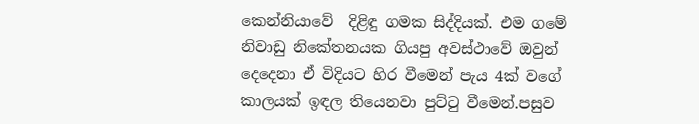කෙන්නියාවේ  දිළිඳු ගමක සිද්දියක්. එම ගමේ නිවාඩු නිකේතනයක ගියපු අවස්ථාවේ ඔවුන් දෙදෙනා ඒ විදියට හිර වීමෙන් පැය 4ක් වගේ කාලයක් ඉඳල තියෙනවා පුට්ටු වීමෙන්.පසුව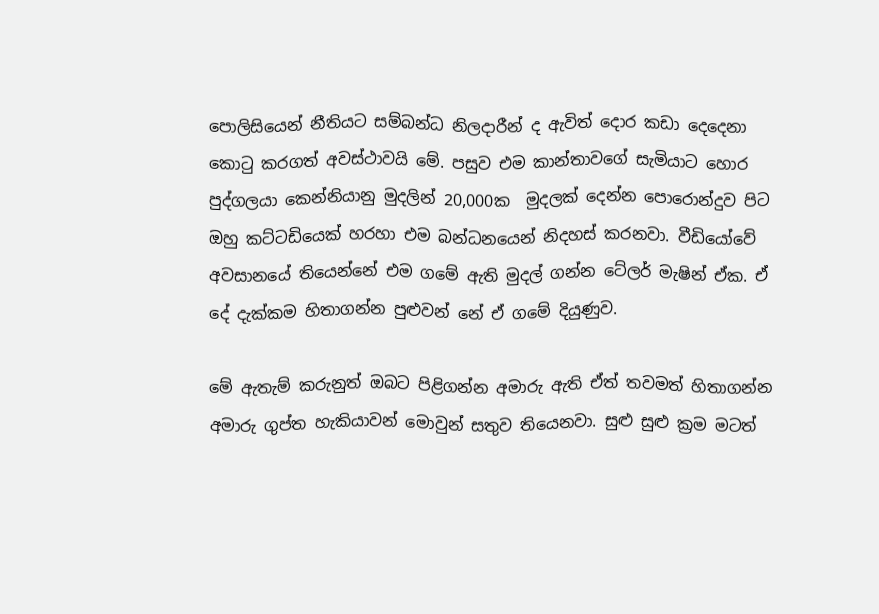පොලිසියෙන් නීතියට සම්බන්ධ නිලදාරීන් ද ඇවිත් දොර කඩා දෙදෙනා කොටු කරගත් අවස්ථාවයි මේ. පසුව එම කාන්තාවගේ සැමියාට හොර පුද්ගලයා කෙන්නියානු මුදලින් 20,000ක  මුදලක් දෙන්න පොරොන්දුව පිට ඔහු කට්ටඩියෙක් හරහා එම බන්ධනයෙන් නිදහස් කරනවා. වීඩියෝවේ   අවසානයේ තියෙන්නේ එම ගමේ ඇති මුදල් ගන්න ටේලර් මැෂින් ඒක. ඒ දේ දැක්කම හිතාගන්න පුළුවන් නේ ඒ ගමේ දියුණුව.

මේ ඇතැම් කරුනුත් ඔබට පිළිගන්න අමාරු ඇති ඒත් තවමත් හිතාගන්න අමාරු ගුප්ත හැකියාවන් මොවුන් සතුව තියෙනවා. සුළු සුළු ක්‍රම මටත්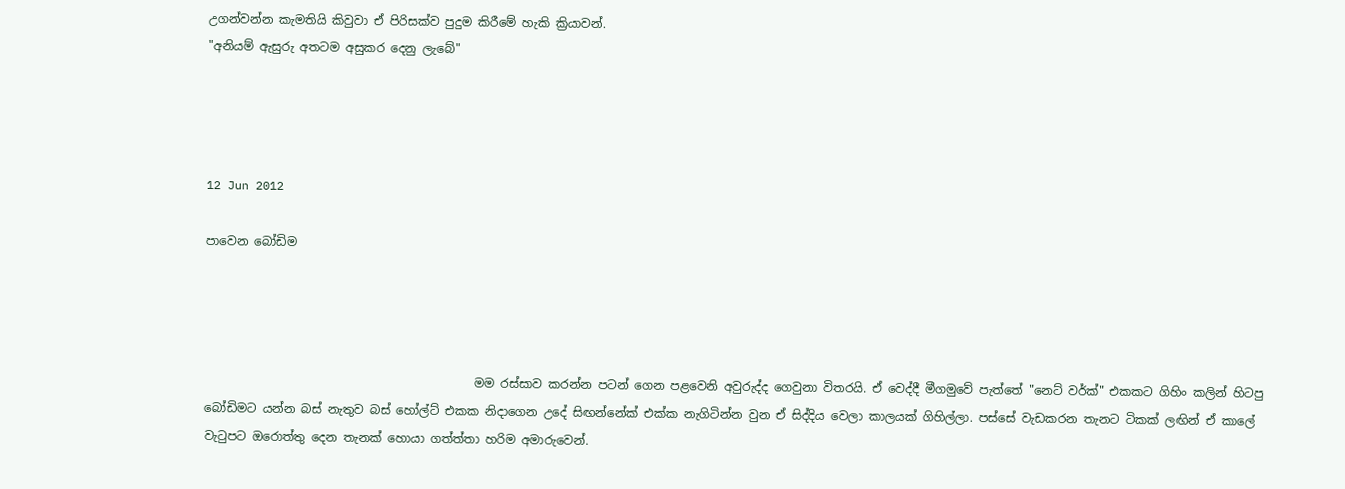උගන්වන්න කැමතියි කිවුවා ඒ පිරිසක්ව පුදුම කිරීමේ හැකි ක්‍රියාවන්.
"අනියම් ඇසුරු අතටම අසුකර දෙනු ලැබේ"




12 Jun 2012

පාවෙන බෝඩිම




                                             මම රස්සාව කරන්න පටන් ගෙන පළවෙනි අවුරුද්ද ගෙවුනා විතරයි. ඒ වෙද්දී මීගමුවේ පැත්තේ "නෙට් වර්ක්" එකකට ගිහිං කලින් හිටපු බෝඩිමට යන්න බස් නැතුව බස් හෝල්ට් එකක නිදාගෙන උදේ සිඟන්නේක් එක්ක නැගිටින්න වුන ඒ සිද්දිය වෙලා කාලයක් ගිහිල්ලා. පස්සේ වැඩකරන තැනට ටිකක් ලඟින් ඒ කාලේ වැටුපට ඔරොත්තු දෙන තැනක් හොයා ගත්ත්තා හරිම අමාරුවෙන්.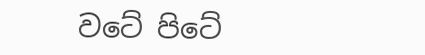වටේ පිටේ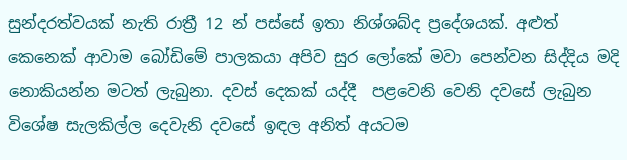සුන්දරත්වයක් නැති රාත්‍රී 12 න් පස්සේ ඉතා නිශ්ශබ්ද ප්‍රදේශයක්. අළුත් කෙනෙක් ආවාම බෝඩිමේ පාලකයා අපිව සුර ලෝකේ මවා පෙන්වන සිද්දිය මදි නොකියන්න මටත් ලැබුනා. දවස් දෙකක් යද්දී  පළවෙනි වෙනි දවසේ ලැබුන විශේෂ සැලකිල්ල දෙවැනි දවසේ ඉඳල අනිත් අයටම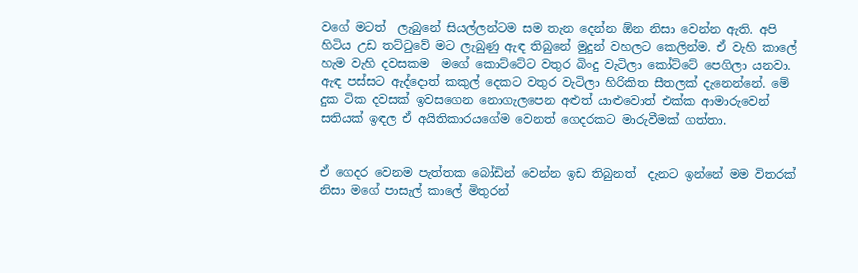වගේ මටත්  ලැබුනේ සියල්ලන්ටම සම තැන දෙන්න ඕන නිසා වෙන්න ඇති. අපි හිටිය උඩ තට්ටුවේ මට ලැබුණු ඇඳ තිබුනේ මුදුන් වහලට කෙලින්ම. ඒ වැහි කාලේ හැම වැහි දවසකම  මගේ කොට්ටේට වතුර බිංදු වැටිලා කෝට්ටේ පෙගිලා යනවා. ඇඳ පස්සට ඇද්දොත් කකුල් දෙකට වතුර වැටිලා හිරිකිත සීතලක් දැනෙන්නේ. මේ දුක ටික දවසක් ඉවසගෙන නොගැලපෙන අළුත් යාළුවොත් එක්ක ආමාරුවෙන් සතියක් ඉඳල ඒ අයිතිකාරයගේම වෙනත් ගෙදරකට මාරුවීමක් ගත්තා.


ඒ ගෙදර වෙනම පැත්තක බෝඩින් වෙන්න ඉඩ තිබුනත්  දැනට ඉන්නේ මම විතරක් නිසා මගේ පාසැල් කාලේ මිතුරන්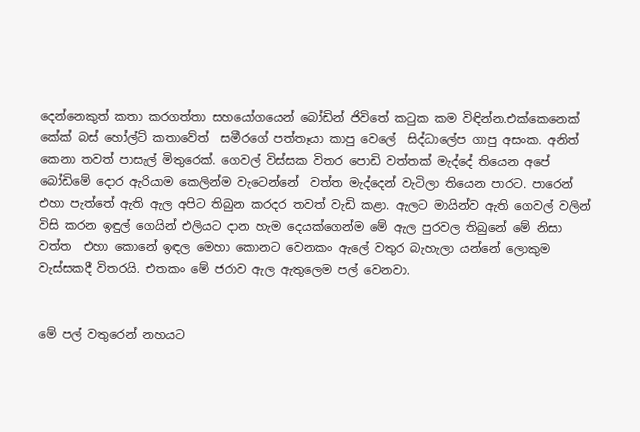දෙන්නෙකුත් කතා කරගත්තා සහයෝගයෙන් බෝඩින් ජිවිතේ කටුක කම විඳින්න.එක්කෙනෙක් කේක් බස් හෝල්ට් කතාවේත්  සමීරගේ පත්තෑයා කාපු වෙලේ  සිද්ධාලේප ගාපු අසංක. අනිත් කෙනා තවත් පාසැල් මිතුරෙක්. ගෙවල් විස්සක විතර පොඩි වත්තක් මැද්දේ තියෙන අපේ බෝඩිමේ දොර ඇරියාම කෙලින්ම වැටෙන්නේ  වත්ත මැද්දෙන් වැටිලා තියෙන පාරට. පාරෙන් එහා පැත්තේ ඇති ඇල අපිට තිබුන කරදර තවත් වැඩි කළා. ඇලට මායින්ව ඇති ගෙවල් වලින් විසි කරන ඉඳුල් ගෙයින් එලියට දාන හැම දෙයක්ගෙන්ම මේ ඇල පුරවල තිබුනේ මේ නිසා වත්ත  එහා කොනේ ඉඳල මෙහා කොනට වෙනකං ඇලේ වතුර බැහැලා යන්නේ ලොකුම වැස්සකදී විතරයි. එතකං මේ ජරාව ඇල ඇතුලෙම පල් වෙනවා.


මේ පල් වතුරෙන් නහයට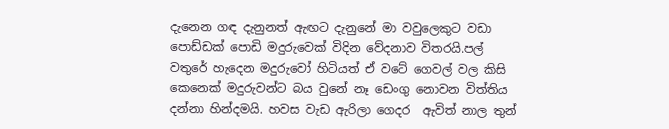දැනෙන ගඳ දැනුනත් ඇඟට දැනුනේ මා වවුලෙකුට වඩා පොඩ්ඩක් පොඩි මදුරුවෙක් විදින වේදනාව විතරයි.පල් වතුරේ හැදෙන මදුරුවෝ හිටියත් ඒ වටේ ගෙවල් වල කිසි කෙනෙක් මදුරුවන්ට බය වුනේ නෑ ඩෙංගු නොවන විත්තිය දන්නා හින්දමයි. හවස වැඩ ඇරිලා ගෙදර  ඇවිත් නාල තුන්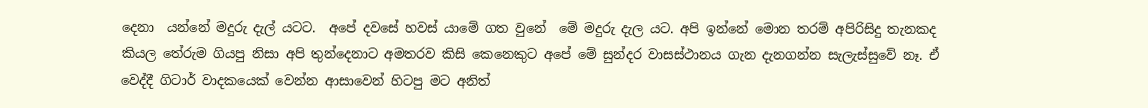දෙනා  යන්නේ මදුරු දැල් යටට.  අපේ දවසේ හවස් යාමේ ගත වුනේ  මේ මදුරු දැල යට. අපි ඉන්නේ මොන තරම් අපිරිසිදු තැනකද කියල තේරුම ගියපු නිසා අපි තුන්දෙනාට අමතරව කිසි කෙනෙකුට අපේ මේ සුන්දර වාසස්ථානය ගැන දැනගන්න සැලැස්සුවේ නෑ. ඒ වෙද්දී ගිටාර් වාදකයෙක් වෙන්න ආසාවෙන් හිටපු මට අනිත්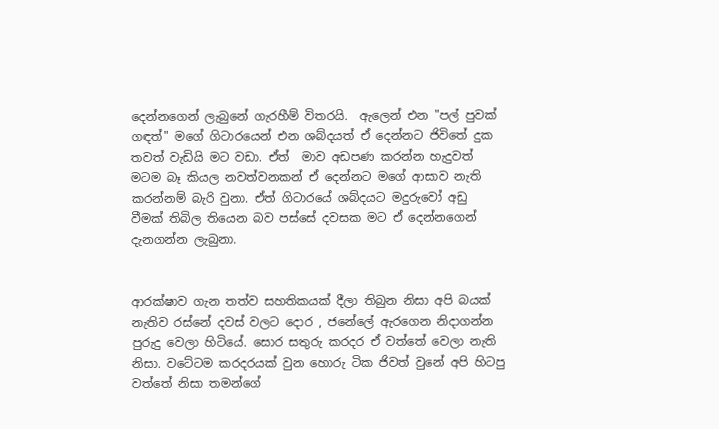දෙන්නගෙන් ලැබුනේ ගැරහීම් විතරයි.  ඇලෙන් එන "පල් පුවක් ගඳත්" මගේ ගිටාරයෙන් එන ශබ්දයත් ඒ දෙන්නට ජිවිතේ දුක තවත් වැඩියි මට වඩා. ඒත්  මාව අඩපණ කරන්න හැදුවත් මටම බෑ කියල නවත්වනකන් ඒ දෙන්නට මගේ ආසාව නැති කරන්නම් බැරි වුනා. ඒත් ගිටාරයේ ශබ්දයට මදුරුවෝ අඩු වීමක් තිබිල තියෙන බව පස්සේ දවසක මට ඒ දෙන්නගෙන් දැනගන්න ලැබුනා.


ආරක්ෂාව ගැන තත්ව සහතිකයක් දීලා තිබුන නිසා අපි බයක් නැතිව රස්නේ දවස් වලට දොර , ජනේලේ ඇරගෙන නිදාගන්න පුරුදු වෙලා හිටියේ. සොර සතුරු කරදර ඒ වත්තේ වෙලා නැති නිසා. වටේටම කරදරයක් වුන හොරු ටික ජිවත් වුනේ අපි හිටපු වත්තේ නිසා තමන්ගේ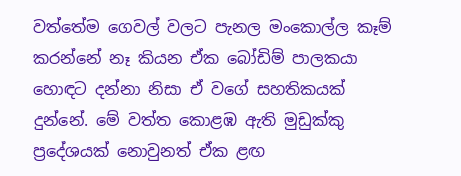වත්තේම ගෙවල් වලට පැනල මංකොල්ල කෑම් කරන්නේ නෑ කියන ඒක බෝඩිම් පාලකයා හොඳට දන්නා නිසා ඒ වගේ සහතිකයක් දුන්නේ. මේ වත්ත කොළඹ ඇති මුඩුක්කු ප්‍රදේශයක් නොවුනත් ඒක ළඟ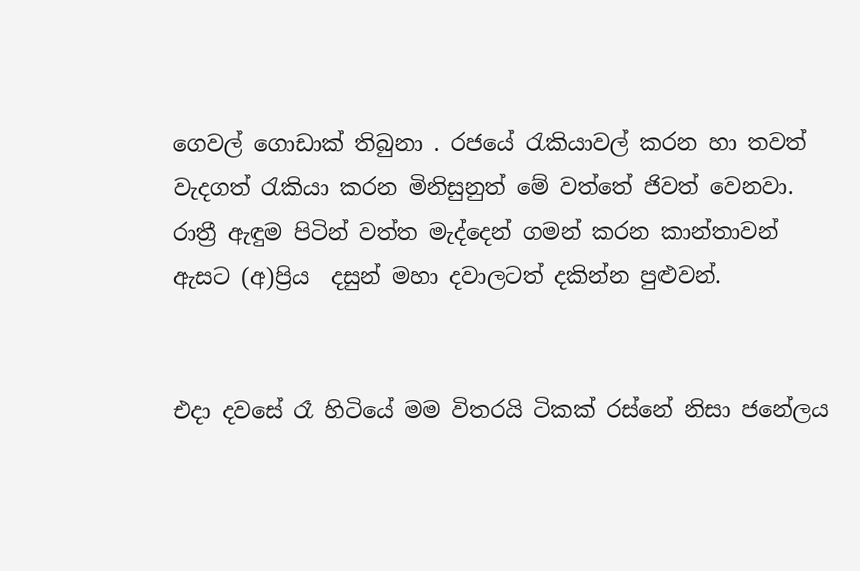ගෙවල් ගොඩාක් තිබුනා . රජයේ රැකියාවල් කරන හා තවත් වැදගත් රැකියා කරන මිනිසුනුත් මේ වත්තේ ජිවත් වෙනවා. රාත්‍රී ඇඳුම පිටින් වත්ත මැද්දෙන් ගමන් කරන කාන්තාවන්  ඇසට (අ)ප්‍රිය  දසුන් මහා දවාලටත් දකින්න පුළුවන්.


එදා දවසේ රෑ හිටියේ මම විතරයි ටිකක් රස්නේ නිසා ජනේලය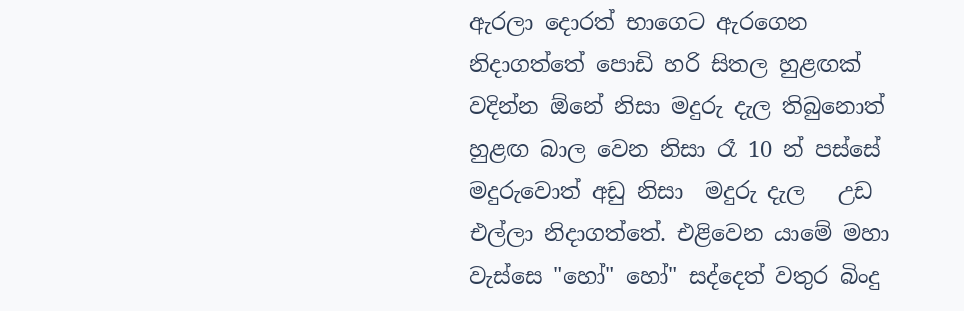ඇරලා දොරත් භාගෙට ඇරගෙන නිදාගත්තේ පොඩි හරි සිතල හුළඟක් වදින්න ඕනේ නිසා මදුරු දැල තිබුනොත් හුළඟ බාල වෙන නිසා රෑ 10 න් පස්සේ මදුරුවොත් අඩු නිසා  මදුරු දැල   උඩ එල්ලා නිදාගත්තේ. එළිවෙන යාමේ මහා වැස්සෙ "හෝ" හෝ" සද්දෙත් වතුර බිංදු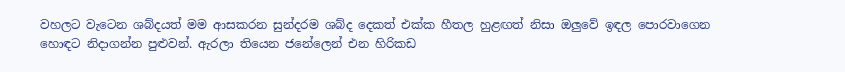වහලට වැටෙන ශබ්දයත් මම ආසකරන සුන්දරම ශබ්ද දෙකත් එක්ක හීතල හුළඟත් නිසා ඔලුවේ ඉඳල පොරවාගෙන හොඳට නිදාගන්න පුළුවන්. ඇරලා තියෙන ජනේලෙන් එන හිරිකඩ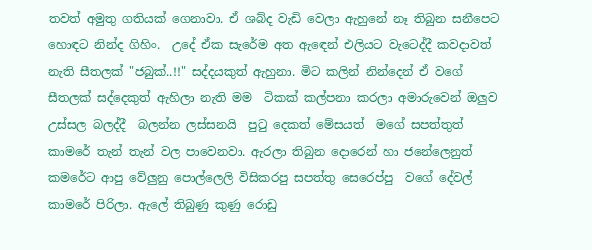තවත් අමුතු ගතියක් ගෙනාවා. ඒ ශබ්ද වැඩි වෙලා ඇහුනේ නෑ තිබුන සනීපෙට හොඳට නින්ද ගිහිං.  උදේ ඒක සැරේම අත ඇඳෙන් එලියට වැටෙද්දී කවදාවත් නැති සීතලක් "ජබුක්‌..!!" සද්දයකුත් ඇහුනා. මිට කලින් නින්දෙන් ඒ වගේ සීතලක් සද්දෙකුත් ඇහිලා නැති මම  ටිකක් කල්පනා කරලා අමාරුවෙන් ඔලුව උස්සල බලද්දී  බලන්න ලස්සනයි  පුටු දෙකත් මේසයත්  මගේ සපත්තුත් කාමරේ තැන් තැන් වල පාවෙනවා. ඇරලා තිබුන දොරෙන් හා ජනේලෙනුත් කමරේට ආපු වේලුනු පොල්ලෙලි විසිකරපු සපත්තු සෙරෙප්පු  වගේ දේවල් කාමරේ පිරිලා. ඇලේ තිබුණු කුණු රොඩු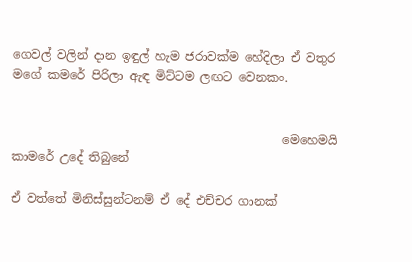ගෙවල් වලින් දාන ඉඳුල් හැම ජරාවක්ම හේදිලා ඒ වතුර මගේ කමරේ පිරිලා ඇඳ මිට්ටම ලඟට වෙනකං.


                                             මෙහෙමයි කාමරේ උදේ තිබුනේ

ඒ වත්තේ මිනිස්සුන්ටනම් ඒ දේ එච්චර ගානක්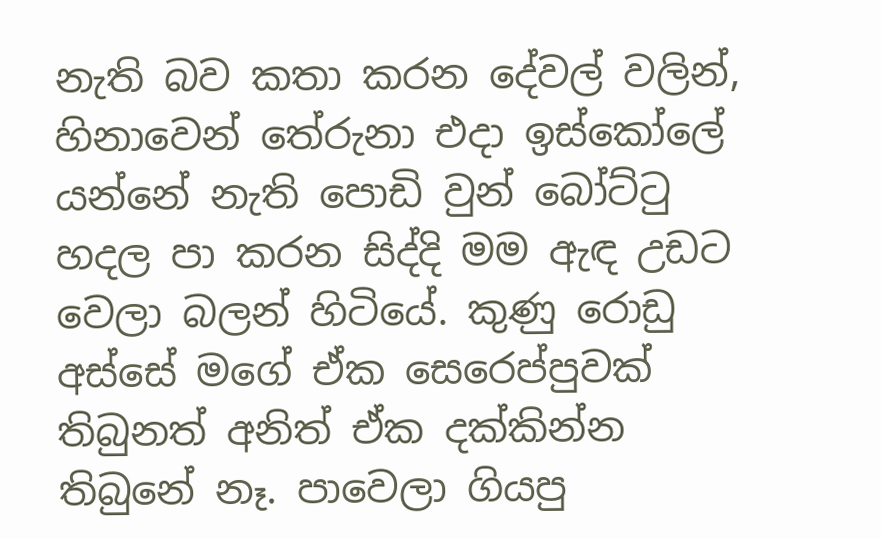නැති බව කතා කරන දේවල් වලින්, හිනාවෙන් තේරුනා එදා ඉස්කෝලේ යන්නේ නැති පොඩි වුන් බෝට්ටු හදල පා කරන සිද්දි මම ඇඳ උඩට වෙලා බලන් හිටියේ. කුණු රොඩු අස්සේ මගේ ඒක සෙරෙප්පුවක්  තිබුනත් අනිත් ඒක දක්කින්න තිබුනේ නෑ. පාවෙලා ගියපු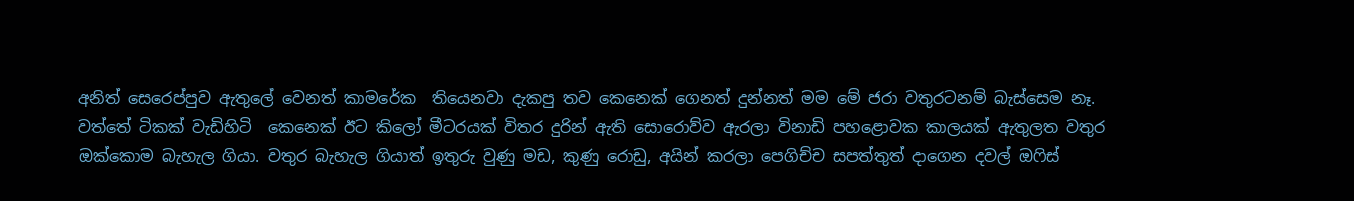අනිත් සෙරෙප්පුව ඇතුලේ වෙනත් කාමරේක  තියෙනවා දැකපු තව කෙනෙක් ගෙනත් දුන්නත් මම මේ ජරා වතුරටනම් බැස්සෙම නෑ.  වත්තේ ටිකක් වැඩිහිටි  කෙනෙක් ඊට කිලෝ මීටරයක් විතර දුරින් ඇති සොරොව්ව ඇරලා විනාඩි පහළොවක කාලයක් ඇතුලත වතුර ඔක්කොම බැහැල ගියා. වතුර බැහැල ගියාත් ඉතුරු වුණු මඩ, කුණු රොඩු, අයින් කරලා පෙගිච්ච සපත්තුත් දාගෙන දවල් ඔෆිස්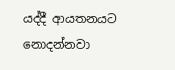යද්දී ආයතනයට නොදන්නවා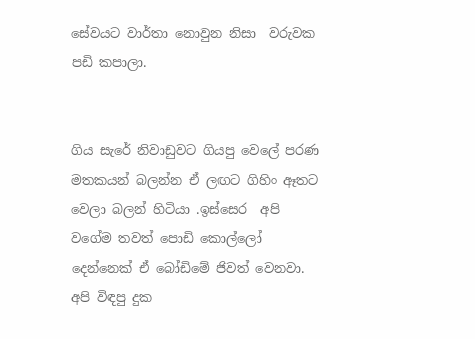සේවයට වාර්තා නොවුන නිසා  වරුවක පඩි කපාලා.


ගිය සැරේ නිවාඩුවට ගියපු වෙලේ පරණ මතකයන් බලන්න ඒ ලඟට ගිහිං ඈතට වෙලා බලන් හිටියා .ඉස්සෙර  අපි වගේම තවත් පොඩි කොල්ලෝ දෙන්නෙක් ඒ බෝඩිමේ ජිවත් වෙනවා. අපි විඳපු දුක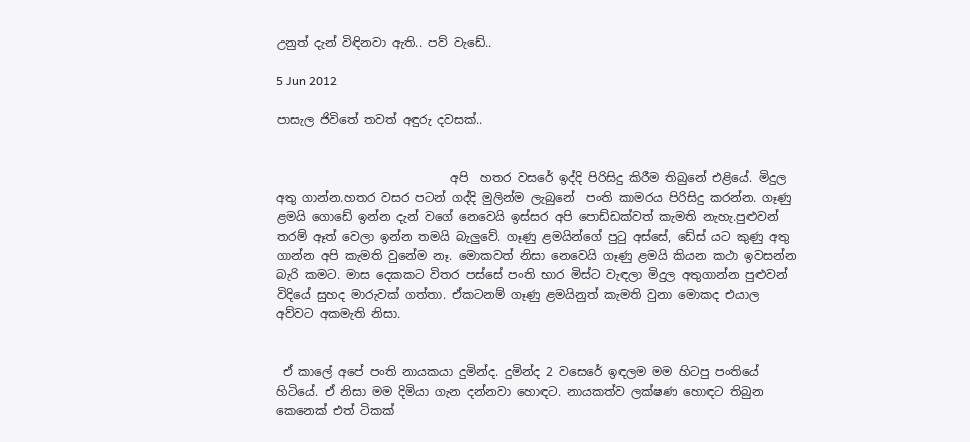උනුත් දැන් විඳිනවා ඇති.. පව් වැඩේ..

5 Jun 2012

පාසැල ජිවිතේ තවත් අඳුරු දවසක්..


                             අපි  හතර වසරේ ඉද්දි පිරිසිදු කිරීම තිබුනේ එළියේ. මිදුල අතු ගාන්න.හතර වසර පටන් ගද්දි මුලින්ම ලැබුනේ  පංති කාමරය පිරිසිදු කරන්න. ගෑණු ළමයි ගොඩේ ඉන්න දැන් වගේ නෙවෙයි ඉස්සර අපි පොඩ්ඩක්වත් කැමති නැහැ.පුළුවන් තරම් ඈත් වෙලා ඉන්න තමයි බැලුවේ. ගෑණු ළමයින්ගේ පුටු අස්සේ, ඩේස් යට කුණු අතු ගාන්න අපි කැමති වුනේම නෑ. මොකවත් නිසා නෙවෙයි ගෑණු ළමයි කියන කථා ඉවසන්න බැරි කමට. මාස දෙකකට විතර පස්සේ පංති භාර මිස්ට වැඳලා මිදුල අතුගාන්න පුළුවන් විදියේ සුහද මාරුවක් ගත්තා. ඒකටනම් ගෑණු ළමයිනුත් කැමති වුනා මොකද එයාල අව්වට අකමැති නිසා.


 ඒ කාලේ අපේ පංති නායකයා දුමින්ද. දුමින්ද 2 වසෙරේ ඉඳලම මම හිටපු පංතියේ හිටියේ. ඒ නිසා මම දිමියා ගැන දන්නවා හොඳට. නායකත්ව ලක්ෂණ හොඳට තිබුන කෙනෙක් එත් ටිකක්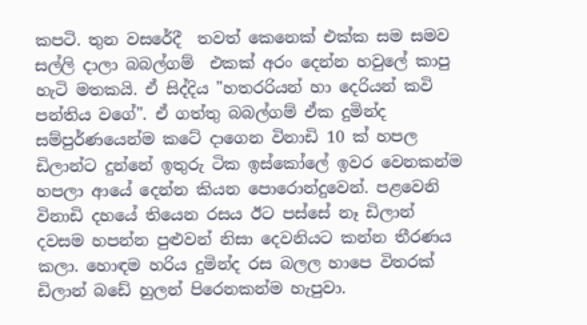කපටි. තුන වසරේදී  තවත් කෙනෙක් එක්ක සම සමව සල්ලි දාලා බබල්ගම්  එකක් අරං දෙන්න හවුලේ කාපු හැටි මතකයි. ඒ සිද්දිය "හතරරියන් හා දෙරියන් කවි පන්තිය වගේ". ඒ ගත්තු බබල්ගම් ඒක දුමින්ද සම්පුර්ණයෙන්ම කටේ දාගෙන විනාඩි 10 ක් හපල ඩිලාන්ට දුන්නේ ඉතුරු ටික ඉස්කෝලේ ඉවර වෙනකන්ම හපලා ආයේ දෙන්න කියන පොරොන්දුවෙන්. පළවෙනි විනාඩි දහයේ තියෙන රසය ඊට පස්සේ නෑ ඩිලාන් දවසම හපන්න පුළුවන් නිසා දෙවනියට කන්න තීරණය කලා. හොඳම හරිය දුමින්ද රස බලල හාපෙ විතරක් ඩිලාන් බඩේ හුලන් පිරෙනකන්ම හැපුවා.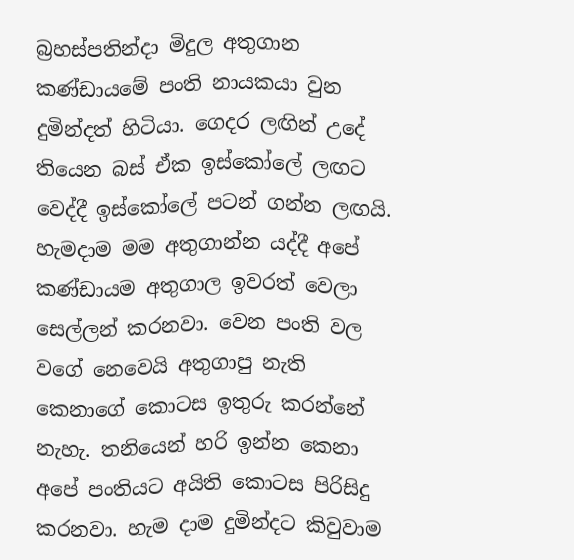බ්‍රහස්පතින්දා මිදුල අතුගාන කණ්ඩායමේ පංති නායකයා වුන දුමින්දත් හිටියා. ගෙදර ලඟින් උදේ තියෙන බස් ඒක ඉස්කෝලේ ලඟට වෙද්දී ඉස්කෝලේ පටන් ගන්න ලඟයි. හැමදාම මම අතුගාන්න යද්දී අපේ කණ්ඩායම අතුගාල ඉවරත් වෙලා සෙල්ලන් කරනවා. වෙන පංති වල වගේ නෙවෙයි අතුගාපු නැති කෙනාගේ කොටස ඉතුරු කරන්නේ නැහැ. තනියෙන් හරි ඉන්න කෙනා අපේ පංතියට අයිති කොටස පිරිසිදු කරනවා. හැම දාම දුමින්දට කිවුවාම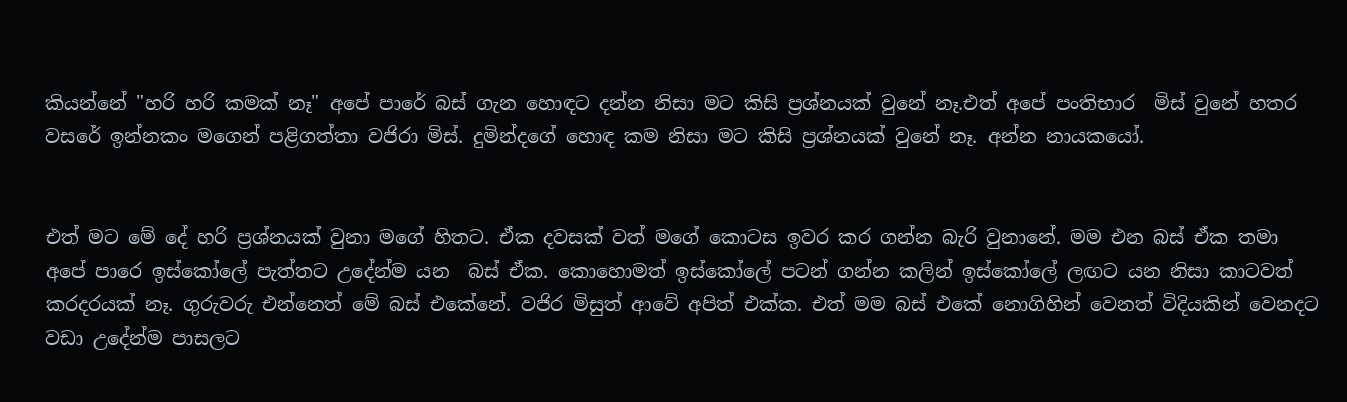කියන්නේ "හරි හරි කමක් නෑ" අපේ පාරේ බස් ගැන හොඳට දන්න නිසා මට කිසි ප්‍රශ්නයක් වුනේ නෑ.එත් අපේ පංතිභාර  මිස් වුනේ හතර වසරේ ඉන්නකං මගෙන් පළිගත්තා වජිරා මිස්. දුමින්දගේ හොඳ කම නිසා මට කිසි ප්‍රශ්නයක් වුනේ නෑ. අන්න නායකයෝ.


එත් මට මේ දේ හරි ප්‍රශ්නයක් වුනා මගේ හිතට. ඒක දවසක් වත් මගේ කොටස ඉවර කර ගන්න බැරි වුනානේ. මම එන බස් ඒක තමා අපේ පාරෙ ඉස්කෝලේ පැත්තට උදේන්ම යන  බස් ඒක. කොහොමත් ඉස්කෝලේ පටන් ගන්න කලින් ඉස්කෝලේ ලඟට යන නිසා කාටවත් කරදරයක් නෑ. ගුරුවරු එන්නෙත් මේ බස් එකේනේ. වජිර මිසුත් ආවේ අපිත් එක්ක. එත් මම බස් එකේ නොගිහින් වෙනත් විදියකින් වෙනදට වඩා උදේන්ම පාසලට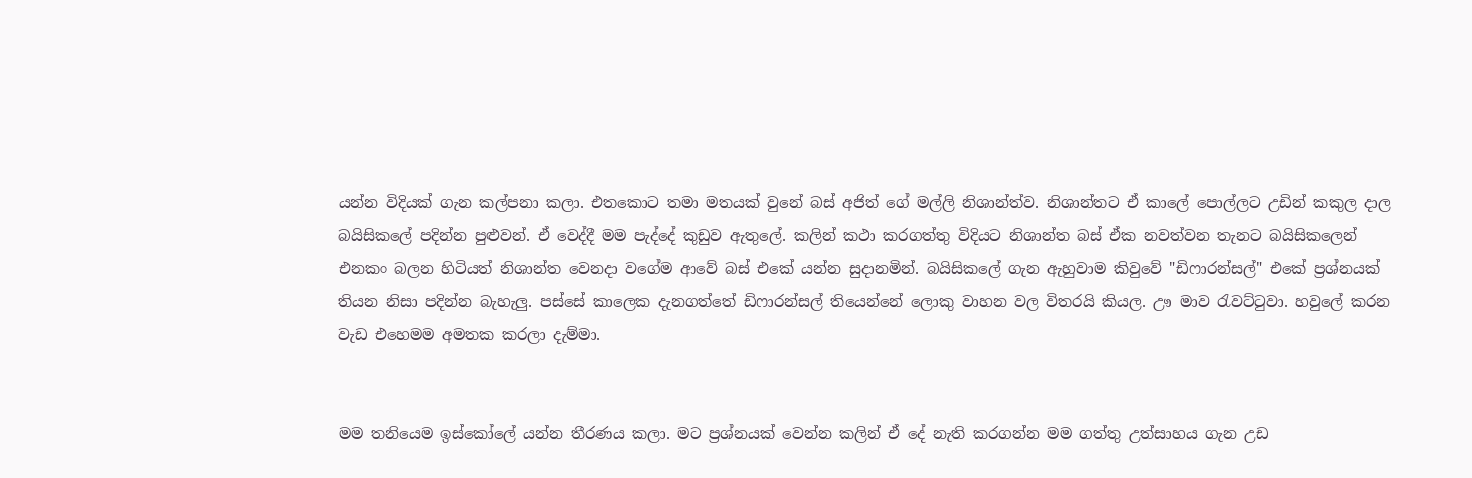යන්න විදියක් ගැන කල්පනා කලා. එතකොට තමා මතයක් වුනේ බස් අජිත් ගේ මල්ලි නිශාන්ත්ව. නිශාන්තට ඒ කාලේ පොල්ලට උඩින් කකුල දාල බයිසිකලේ පදින්න පුළුවන්. ඒ වෙද්දී මම පැද්දේ කුඩුව ඇතුලේ. කලින් කථා කරගත්තු විදියට නිශාන්ත බස් ඒක නවත්වන තැනට බයිසිකලෙන් එනකං බලන හිටියත් නිශාන්ත වෙනදා වගේම ආවේ බස් එකේ යන්න සුදානමින්. බයිසිකලේ ගැන ඇහුවාම කිවුවේ "ඩිෆාරන්සල්" එකේ ප්‍රශ්නයක් තියන නිසා පදින්න බැහැලු. පස්සේ කාලෙක දැනගත්තේ ඩිෆාරන්සල් තියෙන්නේ ලොකු වාහන වල විතරයි කියල. ඌ මාව රැවට්ටුවා. හවුලේ කරන වැඩ එහෙමම අමතක කරලා දැම්මා.


මම තනියෙම ඉස්කෝලේ යන්න තීරණය කලා. මට ප්‍රශ්නයක් වෙන්න කලින් ඒ දේ නැති කරගන්න මම ගත්තු උත්සාහය ගැන උඩ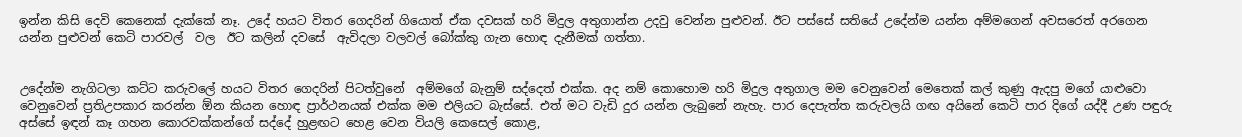ඉන්න කිසි දෙවි කෙනෙක් දැක්කේ නෑ. උදේ හයට විතර ගෙදරින් ගියොත් ඒක දවසක් හරි මිදුල අතුගාන්න උදවු වෙන්න පුළුවන්. ඊට පස්සේ සතියේ උදේන්ම යන්න අම්මගෙන් අවසරෙත් අරගෙන යන්න පුළුවන් කෙටි පාරවල්  වල  ඊට කලින් දවසේ  ඇවිදලා වලවල් බෝක්කු ගැන හොඳ දැනීමක් ගත්තා.


උදේන්ම නැගිටලා කට්ට කරුවලේ හයට විතර ගෙදරින් පිටත්වුනේ  අම්මගේ බැනුම් සද්දෙත් එක්ක. අද නම් කොහොම හරි මිදුල අතුගාල මම වෙනුවෙන් මෙතෙක් කල් කුණු ඇදපු මගේ යාළුවො වෙනුවෙන් ප්‍රතිඋපකාර කරන්න ඕන කියන හොඳ ප්‍රාර්ථනයක් එක්ක මම එලියට බැස්සේ. එත් මට වැඩි දුර යන්න ලැබුනේ නැහැ. පාර දෙපැත්ත කරුවලයි ගඟ අයිනේ කෙටි පාර දිගේ යද්දී උණ පඳුරු අස්සේ ඉඳන් කෑ ගහන කොරවක්කන්ගේ සද්දේ හුළඟට හෙළ වෙන වියලි කෙසෙල් කොළ,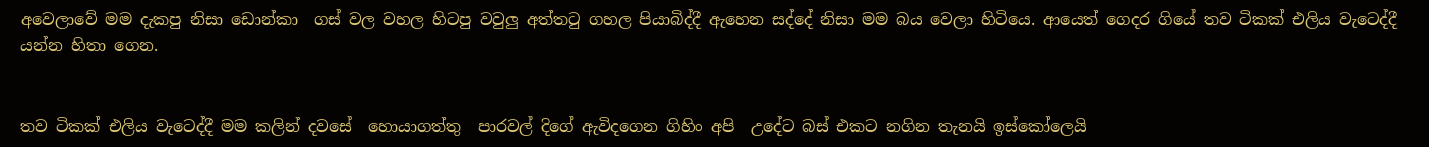අවෙලාවේ මම දැකපු නිසා ඩොන්කා  ගස් වල වහල හිටපු වවුලු අත්තටු ගහල පියාබිද්දී ඇහෙන සද්දේ නිසා මම බය වෙලා හිටියෙ. ආයෙත් ගෙදර ගියේ තව ටිකක් එලිය වැටෙද්දී යන්න හිතා ගෙන.


තව ටිකක් එලිය වැටෙද්දී මම කලින් දවසේ  හොයාගත්තු  පාරවල් දිගේ ඇවිදගෙන ගිහිං අපි  උදේට බස් එකට නගින තැනයි ඉස්කෝලෙයි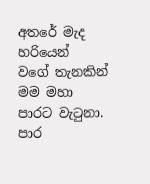අතරේ මැද හරියෙන්  වගේ තැනකින් මම මහා පාරට වැටුනා. පාර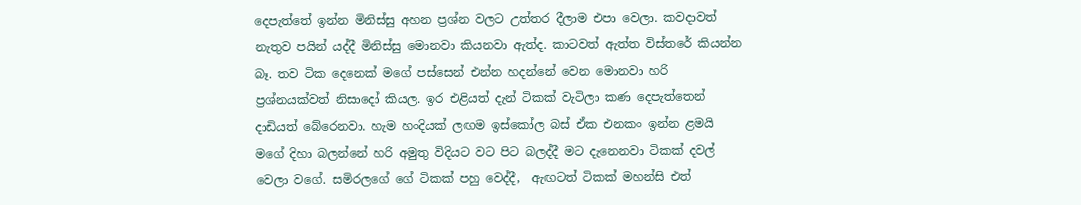දෙපැත්තේ ඉන්න මිනිස්සු අහන ප්‍රශ්න වලට උත්තර දීලාම එපා වෙලා. කවදාවත් නැතුව පයින් යද්දී මිනිස්සු මොනවා කියනවා ඇත්ද. කාටවත් ඇත්ත විස්තරේ කියන්න බෑ. තව ටික දෙනෙක් මගේ පස්සෙන් එන්න හදන්නේ වෙන මොනවා හරි ප්‍රශ්නයක්වත් නිසාදෝ කියල. ඉර එළියත් දැන් ටිකක් වැටිලා කණ දෙපැත්තෙන් දාඩියත් බේරෙනවා. හැම හංදියක් ලඟම ඉස්කෝල බස් ඒක එනකං ඉන්න ළමයි මගේ දිහා බලන්නේ හරි අමුතු විදියට වට පිට බලද්දී මට දැනෙනවා ටිකක් දවල් වෙලා වගේ. සමිරලගේ ගේ ටිකක් පහු වෙද්දී,  ඇඟටත් ටිකක් මහන්සි එත්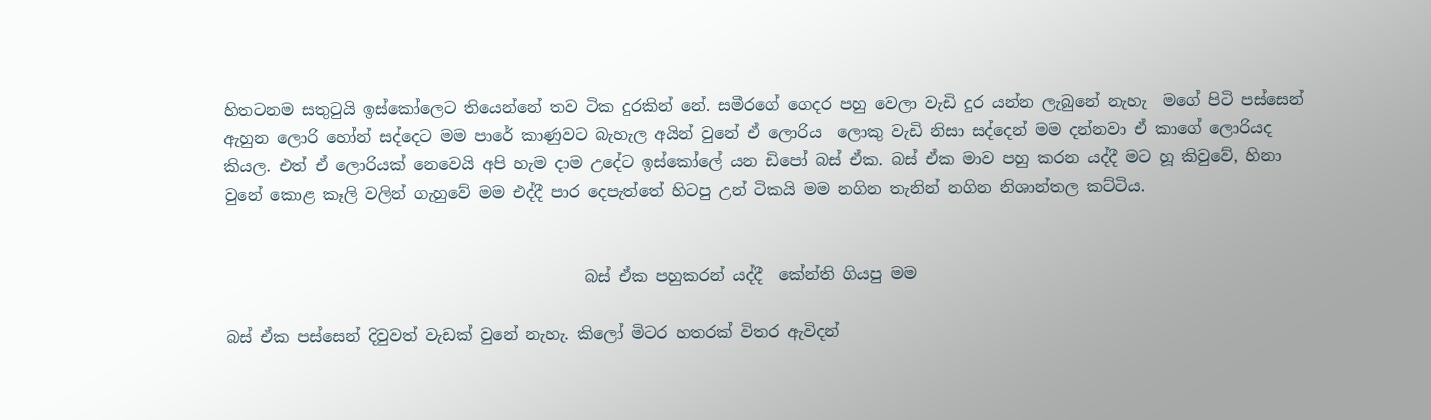හිතටනම සතුටුයි ඉස්කෝලෙට තියෙන්නේ තව ටික දුරකින් නේ. සමීරගේ ගෙදර පහු වෙලා වැඩි දුර යන්න ලැබුනේ නැහැ  මගේ පිටි පස්සෙන් ඇහුන ලොරි හෝන් සද්දෙට මම පාරේ කාණුවට බැහැල අයින් වුනේ ඒ ලොරිය  ලොකු වැඩි නිසා සද්දෙන් මම දන්නවා ඒ කාගේ ලොරියද කියල. එත් ඒ ලොරියක් නෙවෙයි අපි හැම දාම උදේට ඉස්කෝලේ යන ඩිපෝ බස් ඒක. බස් ඒක මාව පහු කරන යද්දී මට හූ කිවුවේ, හිනා වුනේ කොළ කෑලි වලින් ගැහුවේ මම එද්දී පාර දෙපැත්තේ හිටපු උන් ටිකයි මම නගින තැනින් නගින නිශාන්තල කට්ටිය.


                                             බස් ඒක පහුකරන් යද්දී  කේන්ති ගියපු මම

බස් ඒක පස්සෙන් දිවුවත් වැඩක් වුනේ නැහැ. කිලෝ මිටර හතරක් විතර ඇවිදන්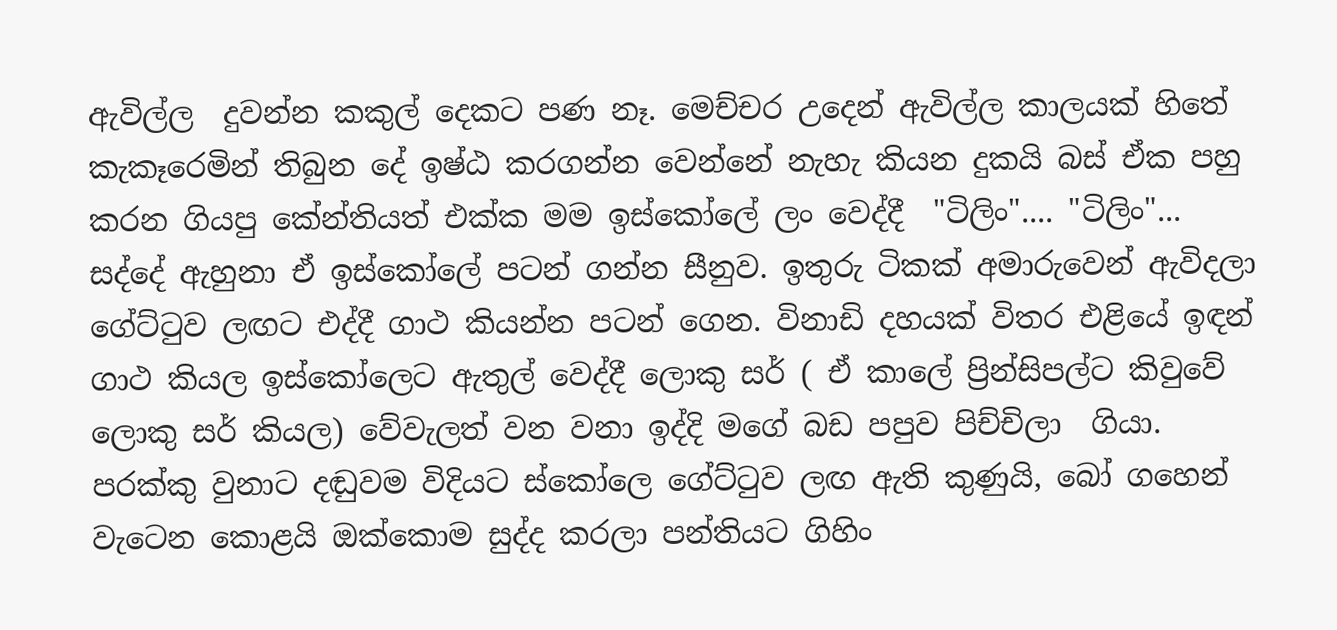ඇවිල්ල  දුවන්න කකුල් දෙකට පණ නෑ. මෙච්චර උදෙන් ඇවිල්ල කාලයක් හිතේ කැකෑරෙමින් තිබුන දේ ඉෂ්ඨ කරගන්න වෙන්නේ නැහැ කියන දුකයි බස් ඒක පහු කරන ගියපු කේන්තියත් එක්ක මම ඉස්කෝලේ ලං වෙද්දී  "ටිලිං".... "ටිලිං"... සද්දේ ඇහුනා ඒ ඉස්කෝලේ පටන් ගන්න සීනුව. ඉතුරු ටිකක් අමාරුවෙන් ඇවිදලා ගේට්ටුව ලඟට එද්දී ගාථ කියන්න පටන් ගෙන. විනාඩි දහයක් විතර එළියේ ඉඳන් ගාථ කියල ඉස්කෝලෙට ඇතුල් වෙද්දී ලොකු සර් ( ඒ කාලේ ප්‍රින්සිපල්ට කිවුවේ ලොකු සර් කියල) වේවැලත් වන වනා ඉද්දි මගේ බඩ පපුව පිච්චිලා  ගියා.  පරක්කු වුනාට දඬුවම විදියට ස්කෝලෙ ගේට්ටුව ලඟ ඇති කුණුයි, බෝ ගහෙන් වැටෙන කොළයි ඔක්කොම සුද්ද කරලා පන්තියට ගිහිං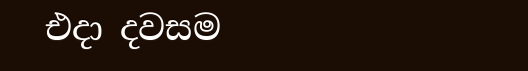එදා දවසම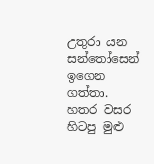උතුරා යන සන්තෝසෙන් ඉගෙන ගත්තා. හතර වසර හිටපු මුළු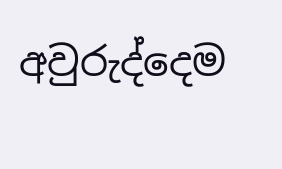අවුරුද්දෙම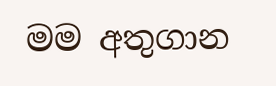මම අතුගාන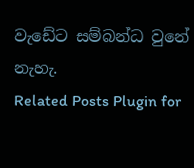වැඩේට සම්බන්ධ වුනේ නැහැ.
Related Posts Plugin for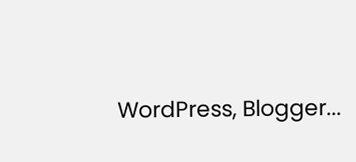WordPress, Blogger...